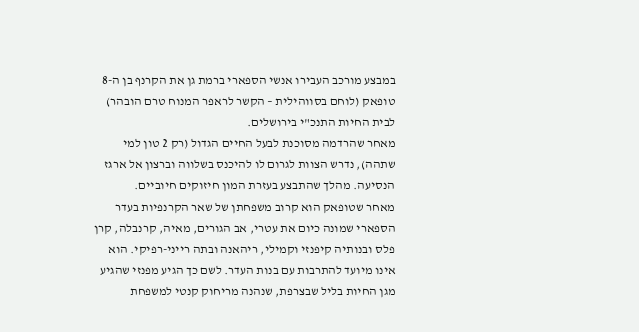במבצע מורכב העבירו אנשי הספארי ברמת גן את הקרנף בן ה-8 טופאק (לוחם בסווהילית – הקשר לראפר המנוח טרם הובהר) לבית החיות התנכ"י בירושלים.
מאחר שהרדמה מסוכנת לבעל החיים הגדול (רק 2 טון למי שתהה), נדרש הצוות לגרום לו להיכנס בשלווה וברצון אל ארגז הנסיעה. מהלך שהתבצע בעזרת המון חיזוקים חיוביים.
מאחר שטופאק הוא קרוב משפחתן של שאר הקרנפיות בעדר הספארי שמונה כיום את עטרי, אב הגורים, מאיה, קרנבלה, קרן פלס ובנותיה קיפנזי וקמילי, ריהאנה ובתה רייני-רפיקי. הוא אינו מיועד להתרבות עם בנות העדר. לשם כך הגיע מפנזי שהגיע מגן החיות בליל שבצרפת, שנהנה מריחוק קנטי למשפחת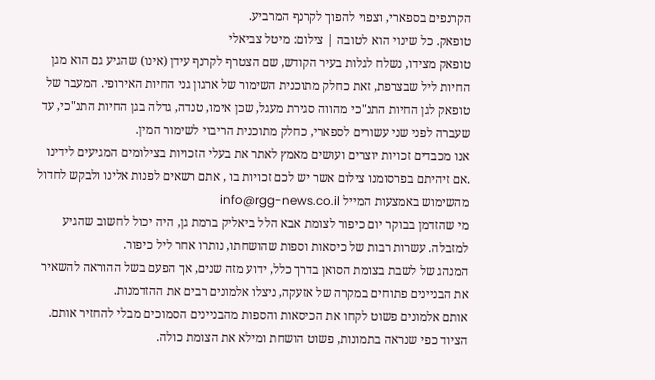הקרנפים בספארי, וצפוי להפוך לקרנף המרביע.
טופאק. כל שינוי הוא לטובה | צילום: מיטל צביאלי
טופאק מצידו, נשלח לגלות בעיר הקודש, שם הצטרף לקרנף עידן (אינו) שהגיע גם הוא מגן החיות ליל שבצרפת, זאת כחלק מתוכנית השימור של ארגון גני החיות האירופי. המעבר של טופאק לגן החיות התנ"כי מהווה סגירת מעגל, שכן אימו, טנדה, גדלה בגן החיות התנ"כי, עד שעברה לפני שני עשורים לספארי, כחלק מתוכנית הריבוי לשימור המין.
אנו מכבדים זכויות יוצרים ועושים מאמץ לאתר את בעלי הזכויות בצילומים המגיעים לידינו .אם זיהיתם בפרסומנו צילום אשר יש לכם זכויות בו , אתם רשאים לפנות אלינו ולבקש לחדול מהשימוש באמצעות המייל info@rgg-news.co.il
מי שהזדמן בבוקר יום כיפור לצומת אבא הלל ביאליק ברמת גן, היה יכול לחשוב שהגיע למזבלה. עשרות רבות של כיסאות וספות שהושחתו, נותרו אחר ליל כיפור.
המנהג של לשבת בצומת הסואן בדרך כלל, ידוע מזה שנים, אך הפעם בשל ההוראה להשאיר את הבניינים פתוחים במקרה של אזעקה, ניצלו אלמונים רבים את ההזדמנות.
אותם אלמונים פשוט לקחו את הכיסאות והספות מהבניינים הסמוכים מבלי להחזיר אותם. הציוד כפי שנראה בתמונות, פשוט הושחת ומילא את הצומת כולה.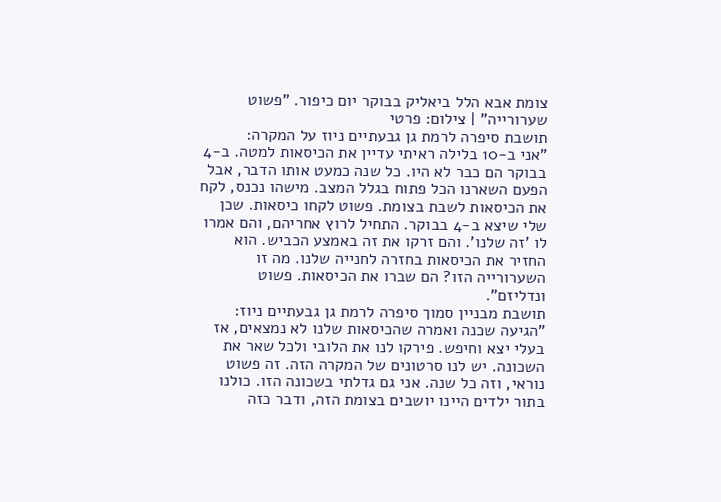צומת אבא הלל ביאליק בבוקר יום כיפור. "פשוט שערורייה" | צילום: פרטי
תושבת סיפרה לרמת גן גבעתיים ניוז על המקרה:
"אני ב-10 בלילה ראיתי עדיין את הכיסאות למטה. ב-4 בבוקר הם כבר לא היו. כל שנה כמעט אותו הדבר, אבל הפעם השארנו הכל פתוח בגלל המצב. מישהו נכנס, לקח את הכיסאות לשבת בצומת. פשוט לקחו כיסאות. שכן שלי שיצא ב-4 בבוקר. התחיל לרוץ אחריהם, והם אמרו לו 'זה שלנו'. והם זרקו את זה באמצע הכביש. הוא החזיר את הכיסאות בחזרה לחנייה שלנו. מה זו השערורייה הזו? הם שברו את הכיסאות. פשוט ונדליזם".
תושבת מבניין סמוך סיפרה לרמת גן גבעתיים ניוז: "הגיעה שכנה ואמרה שהכיסאות שלנו לא נמצאים, אז בעלי יצא וחיפש. פירקו לנו את הלובי ולכל שאר את השכונה. יש לנו סרטונים של המקרה הזה. זה פשוט נוראי, וזה כל שנה. אני גם גדלתי בשכונה הזו. כולנו בתור ילדים היינו יושבים בצומת הזה, ודבר כזה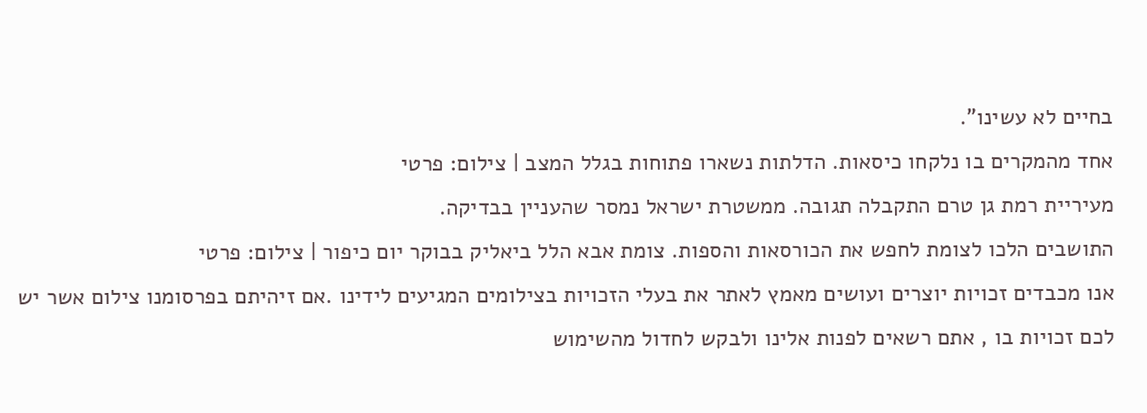בחיים לא עשינו".
אחד מהמקרים בו נלקחו כיסאות. הדלתות נשארו פתוחות בגלל המצב | צילום: פרטי
מעיריית רמת גן טרם התקבלה תגובה. ממשטרת ישראל נמסר שהעניין בבדיקה.
התושבים הלכו לצומת לחפש את הכורסאות והספות. צומת אבא הלל ביאליק בבוקר יום כיפור | צילום: פרטי
אנו מכבדים זכויות יוצרים ועושים מאמץ לאתר את בעלי הזכויות בצילומים המגיעים לידינו .אם זיהיתם בפרסומנו צילום אשר יש לכם זכויות בו , אתם רשאים לפנות אלינו ולבקש לחדול מהשימוש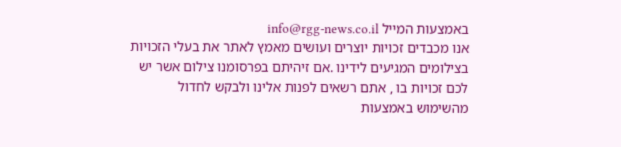באמצעות המייל info@rgg-news.co.il
אנו מכבדים זכויות יוצרים ועושים מאמץ לאתר את בעלי הזכויות בצילומים המגיעים לידינו .אם זיהיתם בפרסומנו צילום אשר יש לכם זכויות בו , אתם רשאים לפנות אלינו ולבקש לחדול מהשימוש באמצעות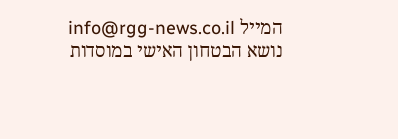המייל info@rgg-news.co.il
נושא הבטחון האישי במוסדות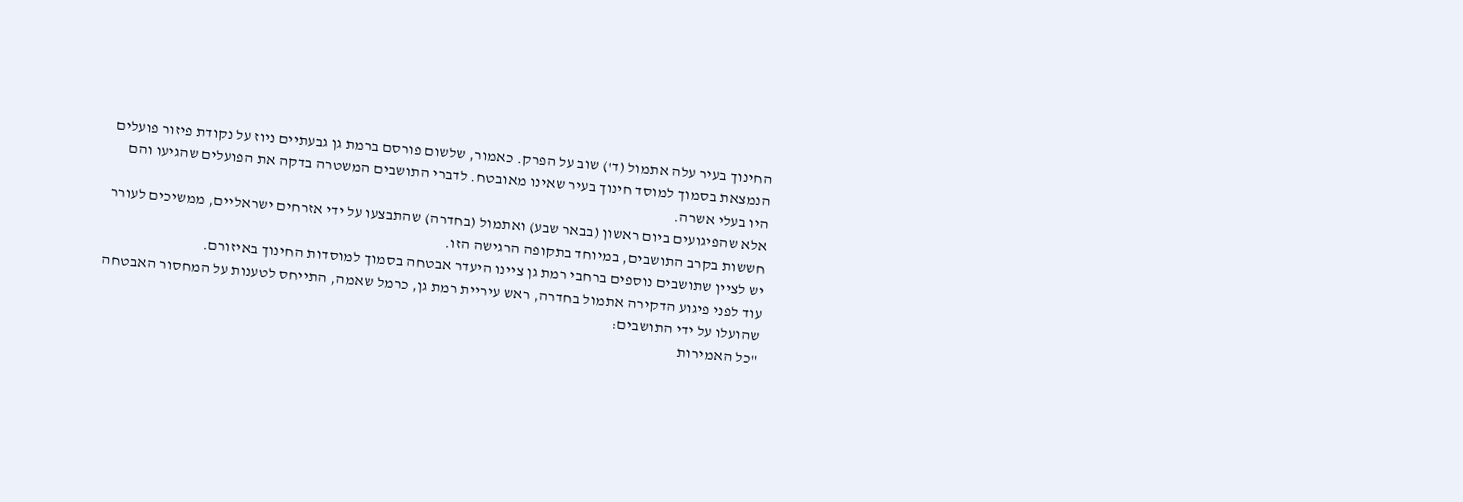החינוך בעיר עלה אתמול (ד') שוב על הפרק. כאמור, שלשום פורסם ברמת גן גבעתיים ניוז על נקודת פיזור פועלים הנמצאת בסמוך למוסד חינוך בעיר שאינו מאובטח. לדברי התושבים המשטרה בדקה את הפועלים שהגיעו והם היו בעלי אשרה.
אלא שהפיגועים ביום ראשון (בבאר שבע) ואתמול (בחדרה) שהתבצעו על ידי אזרחים ישראליים, ממשיכים לעורר חששות בקרב התושבים, במיוחד בתקופה הרגישה הזו.
יש לציין שתושבים נוספים ברחבי רמת גן ציינו היעדר אבטחה בסמוך למוסדות החינוך באיזורם.
עוד לפני פיגוע הדקירה אתמול בחדרה, ראש עיריית רמת גן, כרמל שאמה, התייחס לטענות על המחסור האבטחה שהועלו על ידי התושבים:
"כל האמירות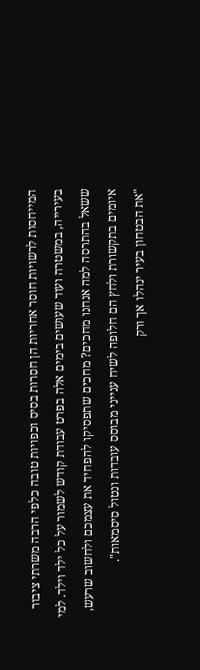המייחסות לרשויות חוסר אחריות הן חסרות בסיס וכפויות טובה כלפי הרבה משרתי ציבור בעירייה, במשטרה ועוד שעושים בימים אלה בפרט עבודת קודש לשמור על כל ילד וילד. למי ששאל בהתרסה למה אנחנו מחכים? מחכים שתפסיקו להפחיד את עצמכם ולחשוב שרעש, איומים בתקשורת ולחץ הם חלופה לשיח ענייני מבוסס עובדות ונטול סיסמאות".
"את הבטחון בעיר ינהלו אך ורק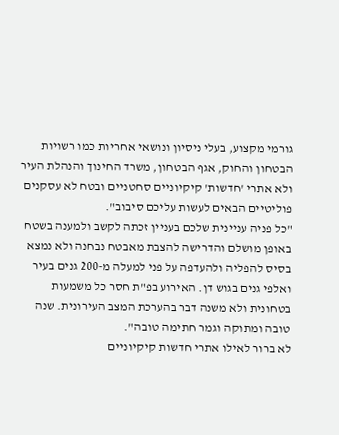גורמי מקצוע, בעלי ניסיון ונושאי אחריות כמו רשויות הבטחון והחוק, אגף הבטחון, משרד החינוך והנהלת העיר ולא אתרי 'חדשות' קיקיוניים סחטניים ובטח לא עסקנים פוליטיים הבאים לעשות עליכם סיבוב".
"כל פניה עניינית שלכם בעניין זכתה לקשב ולמענה בשטח באופן מושלם והדרישה להצבת מאבטח נבחנה ולא נמצא בסיס להפליה ולהעדפה על פני למעלה מ-200 גנים בעיר ואלפי גנים בגוש דן. האירוע בפ"ת חסר כל משמעות בטחונית ולא משנה דבר בהערכת המצב העירונית. שנה טובה ומתוקה וגמר חתימה טובה".
לא ברור לאילו אתרי חדשות קיקיוניים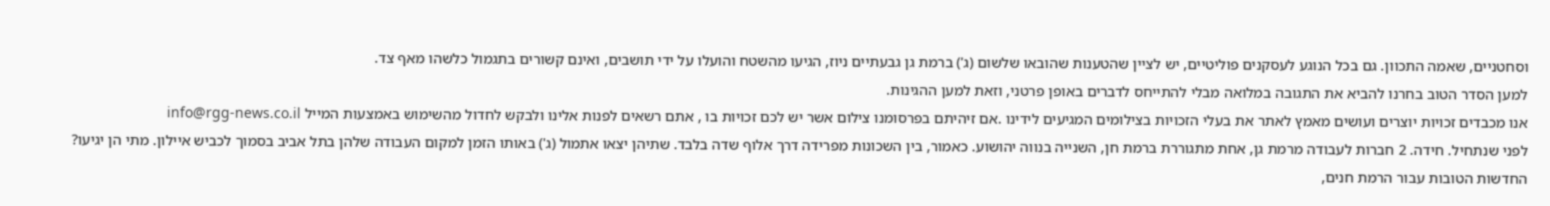וסחטניים, שאמה התכוון. גם בכל הנוגע לעסקנים פוליטיים, יש לציין שהטענות שהובאו שלשום (ג') ברמת גן גבעתיים ניוז, הגיעו מהשטח והועלו על ידי תושבים, ואינם קשורים בתגמול כלשהו מאף צד.
למען הסדר הטוב בחרנו להביא את התגובה במלואה מבלי להתייחס לדברים באופן פרטני, וזאת למען ההגינות.
אנו מכבדים זכויות יוצרים ועושים מאמץ לאתר את בעלי הזכויות בצילומים המגיעים לידינו .אם זיהיתם בפרסומנו צילום אשר יש לכם זכויות בו , אתם רשאים לפנות אלינו ולבקש לחדול מהשימוש באמצעות המייל info@rgg-news.co.il
לפני שנתחיל. חידה. 2 חברות לעבודה מרמת גן, אחת מתגוררת ברמת חן, השנייה בנווה יהושוע. כאמור, בין השכונות מפרידה דרך אלוף שדה בלבד. שתיהן יצאו אתמול (ג') באותו הזמן למקום העבודה שלהן בתל אביב בסמוך לכביש איילון. מתי הן יגיעו? החדשות הטובות עבור הרמת חנים,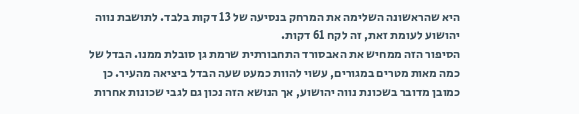היא שהראשונה השלימה את המרחק בנסיעה של 13 דקות בלבד. לתושבת נווה יהושוע לעומת זאת, זה לקח 61 דקות.
הסיפור הזה ממחיש את האבסורד התחבורתית שרמת גן סובלת ממנו. הבדל של כמה מאות מטרים במגורים, עשוי להוות כמעט שעה הבדל ביציאה מהעיר. כן כמובן מדובר בשכונת נווה יהושוע, אך הנושא הזה נכון גם לגבי שכונות אחרות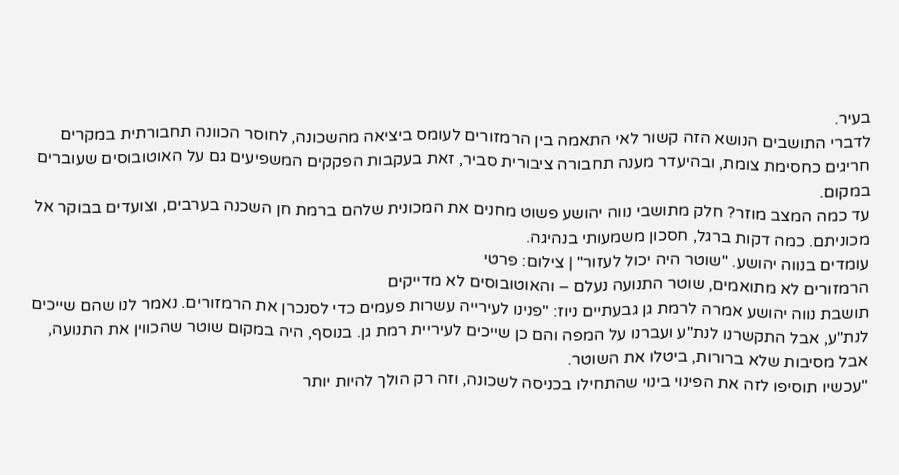בעיר.
לדברי התושבים הנושא הזה קשור לאי התאמה בין הרמזורים לעומס ביציאה מהשכונה, לחוסר הכוונה תחבורתית במקרים חריגים כחסימת צומת, ובהיעדר מענה תחבורה ציבורית סביר, זאת בעקבות הפקקים המשפיעים גם על האוטובוסים שעוברים במקום.
עד כמה המצב מוזר? חלק מתושבי נווה יהושע פשוט מחנים את המכונית שלהם ברמת חן השכנה בערבים, וצועדים בבוקר אל מכוניתם. כמה דקות ברגל, חסכון משמעותי בנהיגה.
עומדים בנווה יהושע. "שוטר היה יכול לעזור" | צילום: פרטי
הרמזורים לא מתואמים, שוטר התנועה נעלם – והאוטובוסים לא מדייקים
תושבת נווה יהושע אמרה לרמת גן גבעתיים ניוז: "פנינו לעירייה עשרות פעמים כדי לסנכרן את הרמזורים. נאמר לנו שהם שייכים לנת"ע, אבל התקשרנו לנת"ע ועברנו על המפה והם כן שייכים לעיריית רמת גן. בנוסף, היה במקום שוטר שהכווין את התנועה, אבל מסיבות שלא ברורות, ביטלו את השוטר.
"עכשיו תוסיפו לזה את הפינוי בינוי שהתחילו בכניסה לשכונה, וזה רק הולך להיות יותר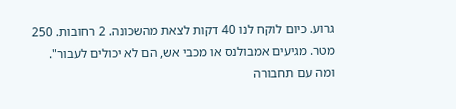גרוע. כיום לוקח לנו 40 דקות לצאת מהשכונה. 2 רחובות. 250 מטר. מגיעים אמבולנס או מכבי אש, הם לא יכולים לעבור".
ומה עם תחבורה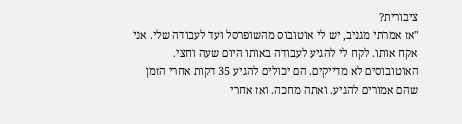ציבורית?
"אז אמרתי מגניב, יש לי אוטובוס מהשופרסל ועד לעבודה שלי. אני אקח אותו. לקח לי להגיע לעבודה באותו היום שעה וחצי. האוטובוסים לא מדייקים. הם יכולים להגיע 35 דקות אחרי הזמן שהם אמורים להגיע. ואתה מחכה. ואז אחרי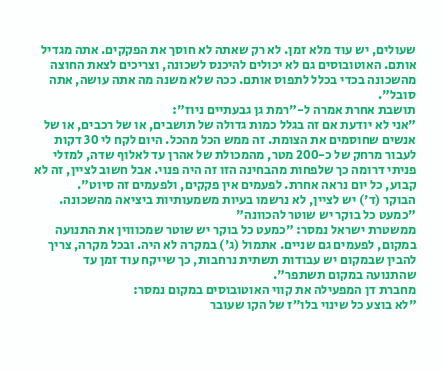שעולים, יש עוד מלא זמן. לא רק שאתה לא חוסך את הפקקים. אתה מגדיל אותם. האוטובוסים גם לא יכולים להיכנס לשכונה, וצריכים לצאת החוצה מהשכונה בכדי בכלל לתפוס אותם. ככה שלא משנה מה אתה עושה, אתה סובל".
תושבת אחרת אמרה ל-"רמת גן גבעתיים ניוז":
"אני לא יודעת אם זה בגלל כמות גדולה של תושבים, או של רכבים, או של אנשים שחוסמים את הצומת. זה ממש הכל מהכל. היום לקח לי 30 דקות לעבור מרחק של כ-200 מטר, מהמכולת של אהרן עד לאלוף שדה, למזלי פניתי דרומה כך שלפחות מהבחינה הזו זה היה פנוי. אבל חשוב לציין, זה לא קבוע, כל יום נראה אחרת. לפעמים אין פקקים, ולפעמים זה סיוט".
הבוקר (ד') יש לציין, לא נרשמו בעיות משמעותיות ביציאה מהשכונה.
"כמעט כל בוקר יש שוטר להכוונה"
ממשטרת ישראל נמסר: "כמעט כל בוקר יש שוטר שמכוווין את התנועה במקום, לפעמים גם שניים. אתמול (ג') במקרה לא היה. ובכל מקרה, צריך להבין שבמקום יש עבודות תשתית נרחבות, כך שייקח עוד זמן עד שהתנועה במקום תשתפר".
מחברת דן המפעילה את קווי האוטובוסים במקום נמסר:
"לא בוצע כל שינוי בלו״ז של הקו שעובר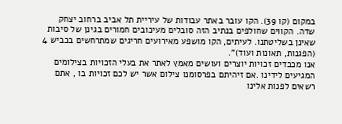במקום (קו 39). הקו עובר באתר עבודות של עיריית תל אביב ברחוב יצחק שדה. הקווים שחולפים בנתיב הזה סובלים מעיכובים חמורים בגינן של סיבות שאינן בשליטתנו. לעיתים, הקו מושפע מאירועים חריגים שמתרחשים בכביש 4 (הפגנות, תאונות ועוד)".
אנו מכבדים זכויות יוצרים ועושים מאמץ לאתר את בעלי הזכויות בצילומים המגיעים לידינו .אם זיהיתם בפרסומנו צילום אשר יש לכם זכויות בו , אתם רשאים לפנות אלינו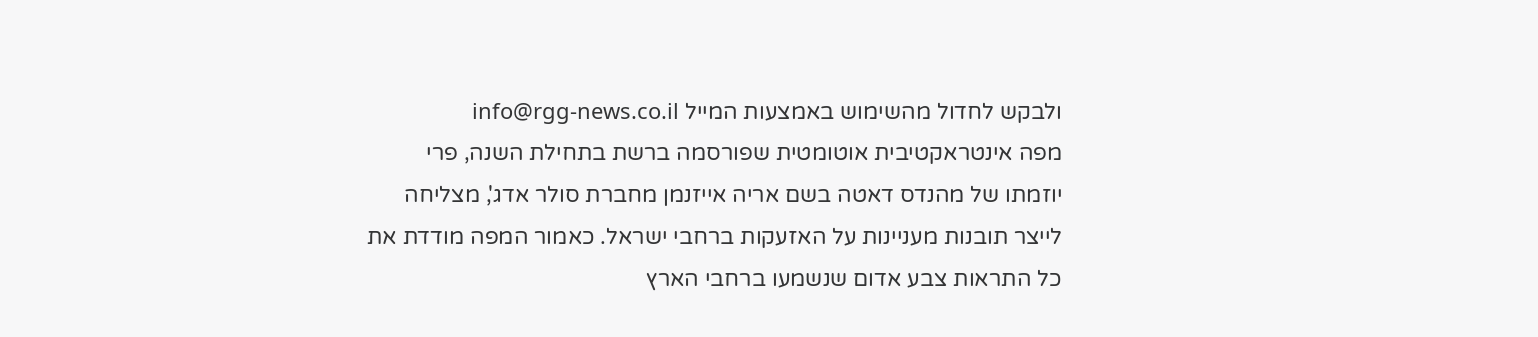ולבקש לחדול מהשימוש באמצעות המייל info@rgg-news.co.il
מפה אינטראקטיבית אוטומטית שפורסמה ברשת בתחילת השנה, פרי יוזמתו של מהנדס דאטה בשם אריה אייזנמן מחברת סולר אדג', מצליחה לייצר תובנות מעניינות על האזעקות ברחבי ישראל. כאמור המפה מודדת את כל התראות צבע אדום שנשמעו ברחבי הארץ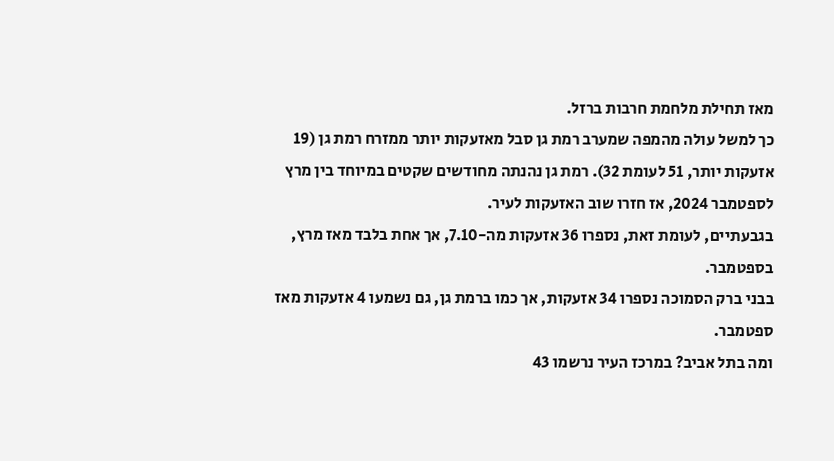מאז תחילת מלחמת חרבות ברזל.
כך למשל עולה מהמפה שמערב רמת גן סבל מאזעקות יותר ממזרח רמת גן (19 אזעקות יותר, 51 לעומת 32). רמת גן נהנתה מחודשים שקטים במיוחד בין מרץ לספטמבר 2024, אז חזרו שוב האזעקות לעיר.
בגבעתיים, לעומת זאת, נספרו 36 אזעקות מה-7.10, אך אחת בלבד מאז מרץ, בספטמבר.
בבני ברק הסמוכה נספרו 34 אזעקות, אך כמו ברמת גן, גם נשמעו 4 אזעקות מאז ספטמבר.
ומה בתל אביב? במרכז העיר נרשמו 43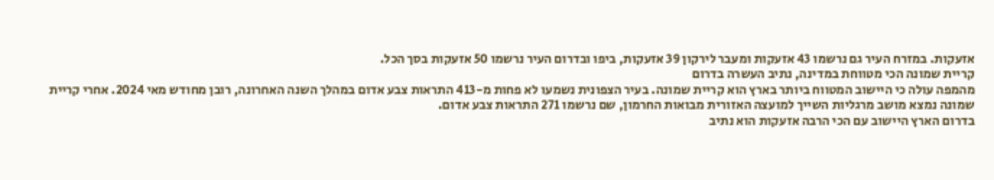אזעקות. במזרח העיר גם נרשמו 43 אזעקות ומעבר לירקון 39 אזעקות, ביפו ובדרום העיר נרשמו 50 אזעקות בסך הכל.
קריית שמונה הכי מטווחת במדינה, נתיב העשרה בדרום
מהמפה עולה כי היישוב המטווח ביותר בארץ הוא קריית שמונה. בעיר הצפונית נשמעו לא פחות מ-413 התראות צבע אדום במהלך השנה האחרונה, רובן מחודש מאי 2024. אחרי קריית שמונה נמצא מושב מרגליות השייך למועצה האזורית מבואות החרמון, שם נרשמו 271 התראות צבע אדום.
בדרום הארץ היישוב עם הכי הרבה אזעקות הוא נתיב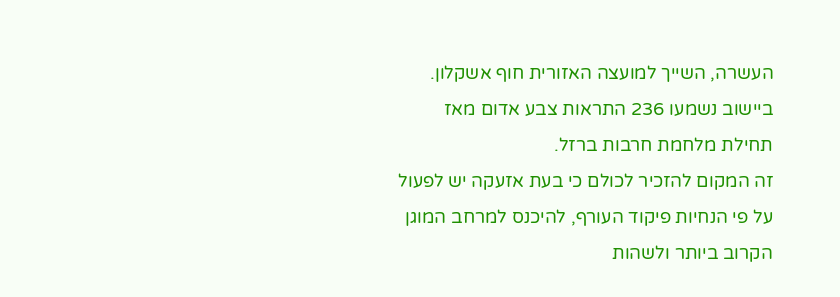העשרה, השייך למועצה האזורית חוף אשקלון. ביישוב נשמעו 236 התראות צבע אדום מאז תחילת מלחמת חרבות ברזל.
זה המקום להזכיר לכולם כי בעת אזעקה יש לפעול על פי הנחיות פיקוד העורף, להיכנס למרחב המוגן הקרוב ביותר ולשהות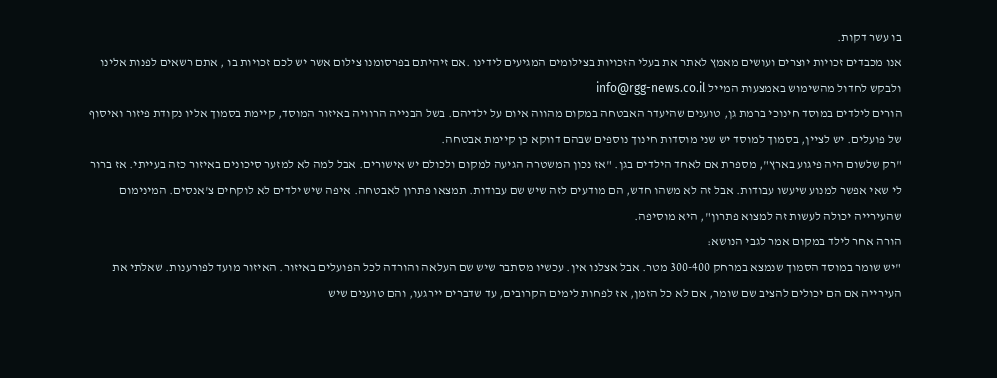בו עשר דקות.
אנו מכבדים זכויות יוצרים ועושים מאמץ לאתר את בעלי הזכויות בצילומים המגיעים לידינו .אם זיהיתם בפרסומנו צילום אשר יש לכם זכויות בו , אתם רשאים לפנות אלינו ולבקש לחדול מהשימוש באמצעות המייל info@rgg-news.co.il
הורים לילדים במוסד חינוכי ברמת גן, טוענים שהיעדר האבטחה במקום מהווה איום על ילדיהם. בשל הבנייה הרוויה באיזור המוסד, קיימת בסמוך אליו נקודת פיזור ואיסוף של פועלים. יש לציין, בסמוך למוסד יש שני מוסדות חינוך נוספים שבהם דווקא כן קיימת אבטחה.
"רק שלשום היה פיגוע בארץ", מספרת אם לאחד הילדים בגן. "אז נכון המשטרה הגיעה למקום ולכולם יש אישורים. אבל למה לא למזער סיכונים באיזור כזה בעייתי. אז ברור לי שאי אפשר למנוע שיעשו עבודות. אבל זה לא משהו חדש, הם מודעים לזה שיש שם עבודות. תמצאו פתרון לאבטחה. איפה שיש ילדים לא לוקחים צ'אנסים. המינימום שהעירייה יכולה לעשות זה למצוא פתרון", היא מוסיפה.
הורה אחר לילד במקום אמר לגבי הנושא:
"יש שומר במוסד הסמוך שנמצא במרחק 300-400 מטר. אבל אצלנו אין. עכשיו מסתבר שיש שם העלאה והורדה לכל הפועלים באיזור. האיזור מועד לפורענות. שאלתי את העירייה אם הם יכולים להציב שם שומר, אם לא כל הזמן, אז לפחות לימים הקרובים, עד שדברים יירגעו, והם טוענים שיש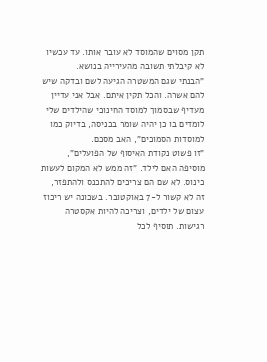תקן מסוים שהמוסד לא עובר אותו. עד עכשיו לא קיבלתי תשובה מהעירייה בנושא.
"הבנתי שגם המשטרה הגיעה לשם ובדקה שיש להם אשרה. והכל תקין איתם. אבל אני עדיין מעדיף שבסמוך למוסד החינוכי שהילדים שלי לומדים בו כן יהיה שומר בכניסה, בדיוק כמו למוסדות הסמוכים", האב מסכם.
"זו פשוט נקודת האיסוף של הפועלים", מוסיפה האם לילד. "זה ממש לא המקום לעשות כינוס. לא שם הם צריכים להתכנס ולהתפזר, זה לא קשור ל-7 באוקטובר. בשכונה יש ריכוז עצום של ילדים, וצריכה להיות אקסטרה רגישות. תוסיף לכל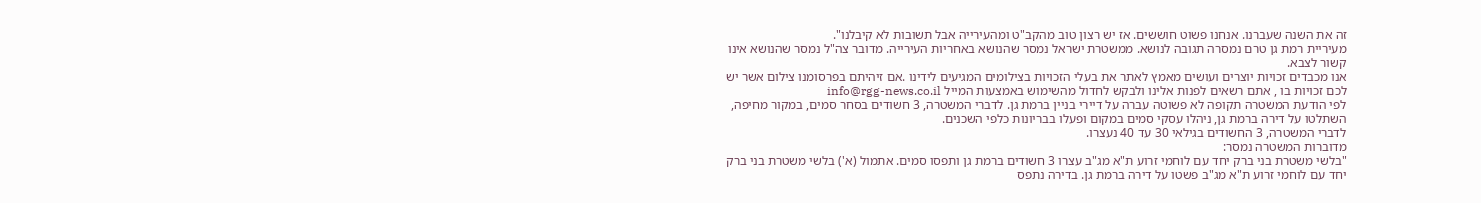זה את השנה שעברנו. אנחנו פשוט חוששים. אז יש רצון טוב מהקב"ט ומהעירייה אבל תשובות לא קיבלנו".
מעיריית רמת גן טרם נמסרה תגובה לנושא. ממשטרת ישראל נמסר שהנושא באחריות העירייה. מדובר צה"ל נמסר שהנושא אינו קשור לצבא.
אנו מכבדים זכויות יוצרים ועושים מאמץ לאתר את בעלי הזכויות בצילומים המגיעים לידינו .אם זיהיתם בפרסומנו צילום אשר יש לכם זכויות בו , אתם רשאים לפנות אלינו ולבקש לחדול מהשימוש באמצעות המייל info@rgg-news.co.il
לפי הודעת המשטרה תקופה לא פשוטה עברה על דיירי בניין ברמת גן. לדברי המשטרה, 3 חשודים בסחר סמים, במקור מחיפה, השתלטו על דירה ברמת גן, ניהלו עסקי סמים במקום ופעלו בבריונות כלפי השכנים.
לדברי המשטרה, 3 החשודים בגילאי 30 עד 40 נעצרו.
מדוברות המשטרה נמסר:
"בלשי משטרת בני ברק יחד עם לוחמי זרוע ת"א מג"ב עצרו 3 חשודים ברמת גן ותפסו סמים. אתמול (א') בלשי משטרת בני ברק יחד עם לוחמי זרוע ת"א מג"ב פשטו על דירה ברמת גן. בדירה נתפס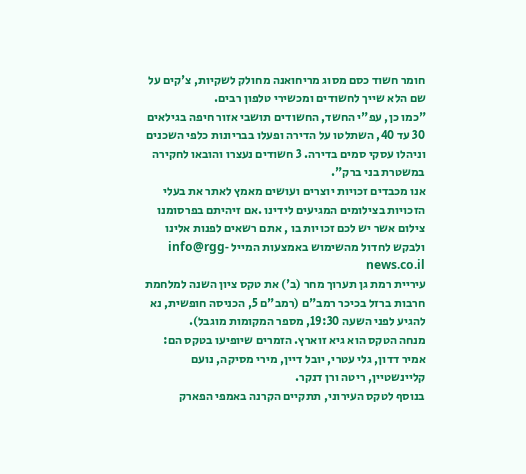חומר חשוד כסם מסוג מריחואנה מחולק לשקיות, צ'קים על שם הלא שייך לחשודים ומכשירי טלפון רבים.
"כמו כן, עפ"י החשד, החשודים תושבי אזור חיפה בגילאים 30 עד 40, השתלטו על הדירה ופעלו בבריונות כלפי השכנים וניהלו עסקי סמים בדירה. 3 חשודים נעצרו והובאו לחקירה במשטרת בני ברק".
אנו מכבדים זכויות יוצרים ועושים מאמץ לאתר את בעלי הזכויות בצילומים המגיעים לידינו .אם זיהיתם בפרסומנו צילום אשר יש לכם זכויות בו , אתם רשאים לפנות אלינו ולבקש לחדול מהשימוש באמצעות המייל info@rgg-news.co.il
עיריית רמת גן תערוך מחר (ב') את טקס ציון השנה למלחמת חרבות ברזל בכיכר רמב"ם (רמב"ם 5, הכניסה חופשית, נא להגיע לפני השעה 19:30, מספר המקומות מוגבל).
מנחה הטקס הוא גיא זוארץ. הזמרים שיופיעו בטקס הם: אמיר דדון, גלי עטרי, יובל דיין, מירי מסיקה, נועם קליינשטיין, ריטה ורן דנקר.
בנוסף לטקס העירוני, תתקיים הקרנה באמפי הפארק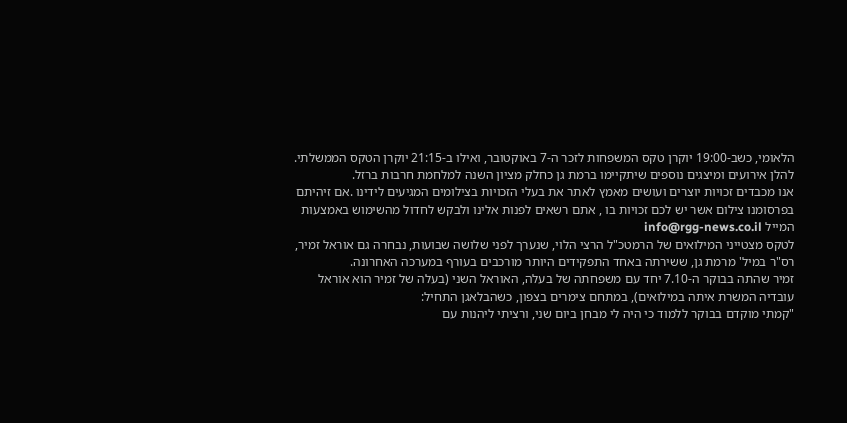הלאומי, כשב-19:00 יוקרן טקס המשפחות לזכר ה-7 באוקטובר, ואילו ב-21:15 יוקרן הטקס הממשלתי.
להלן אירועים ומיצגים נוספים שיתקיימו ברמת גן כחלק מציון השנה למלחמת חרבות ברזל.
אנו מכבדים זכויות יוצרים ועושים מאמץ לאתר את בעלי הזכויות בצילומים המגיעים לידינו .אם זיהיתם בפרסומנו צילום אשר יש לכם זכויות בו , אתם רשאים לפנות אלינו ולבקש לחדול מהשימוש באמצעות המייל info@rgg-news.co.il
לטקס מצטייני המילואים של הרמטכ"ל הרצי הלוי, שנערך לפני שלושה שבועות, נבחרה גם אוראל זמיר, רס"ר במיל' מרמת גן, ששירתה באחד התפקידים היותר מורכבים בעורף במערכה האחרונה.
זמיר שהתה בבוקר ה-7.10 יחד עם משפחתה של בעלה, האוראל השני (בעלה של זמיר הוא אוראל עובדיה המשרת איתה במילואים), במתחם צימרים בצפון, כשהבלאגן התחיל:
"קמתי מוקדם בבוקר ללמוד כי היה לי מבחן ביום שני, ורציתי ליהנות עם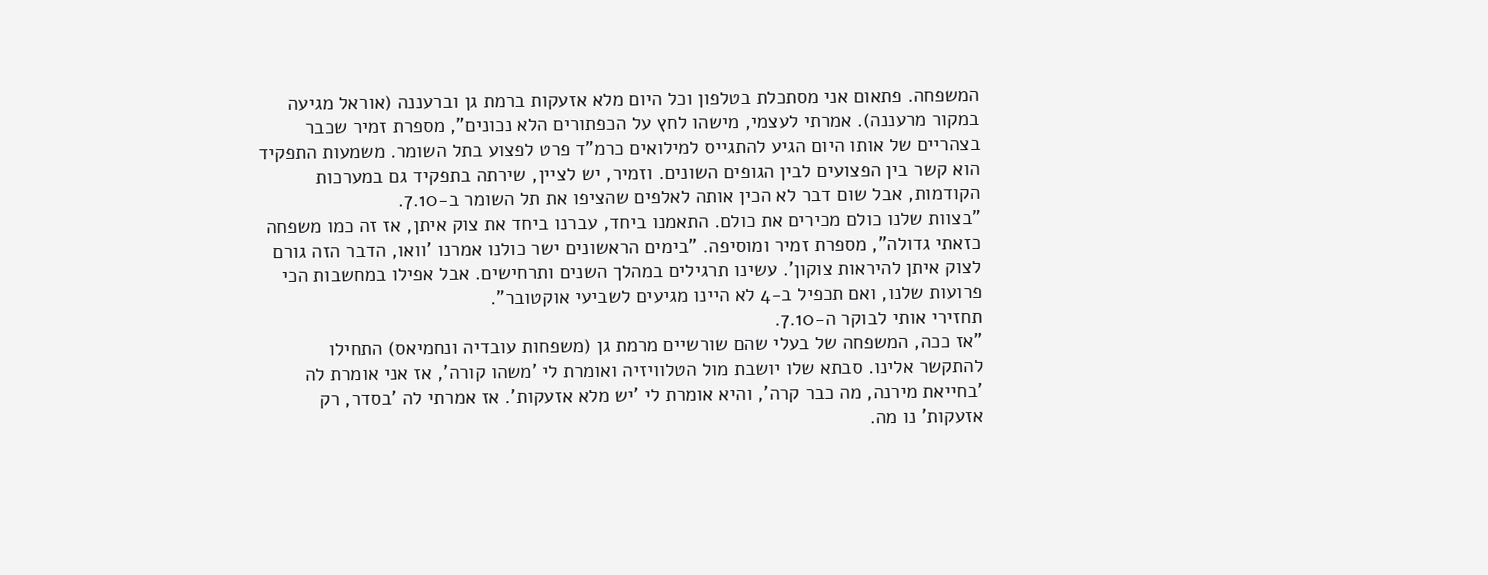המשפחה. פתאום אני מסתכלת בטלפון וכל היום מלא אזעקות ברמת גן וברעננה (אוראל מגיעה במקור מרעננה). אמרתי לעצמי, מישהו לחץ על הכפתורים הלא נכונים", מספרת זמיר שכבר בצהריים של אותו היום הגיע להתגייס למילואים כרמ"ד פרט לפצוע בתל השומר. משמעות התפקיד הוא קשר בין הפצועים לבין הגופים השונים. וזמיר, יש לציין, שירתה בתפקיד גם במערכות הקודמות, אבל שום דבר לא הכין אותה לאלפים שהציפו את תל השומר ב-7.10.
"בצוות שלנו כולם מכירים את כולם. התאמנו ביחד, עברנו ביחד את צוק איתן, אז זה כמו משפחה כזאתי גדולה", מספרת זמיר ומוסיפה. "בימים הראשונים ישר כולנו אמרנו 'וואו, הדבר הזה גורם לצוק איתן להיראות צוקון'. עשינו תרגילים במהלך השנים ותרחישים. אבל אפילו במחשבות הכי פרועות שלנו, ואם תכפיל ב-4 לא היינו מגיעים לשביעי אוקטובר".
תחזירי אותי לבוקר ה-7.10.
"אז ככה, המשפחה של בעלי שהם שורשיים מרמת גן (משפחות עובדיה ונחמיאס) התחילו להתקשר אלינו. סבתא שלו יושבת מול הטלוויזיה ואומרת לי 'משהו קורה', אז אני אומרת לה 'בחייאת מירנה, מה כבר קרה', והיא אומרת לי 'יש מלא אזעקות'. אז אמרתי לה 'בסדר, רק אזעקות' נו מה.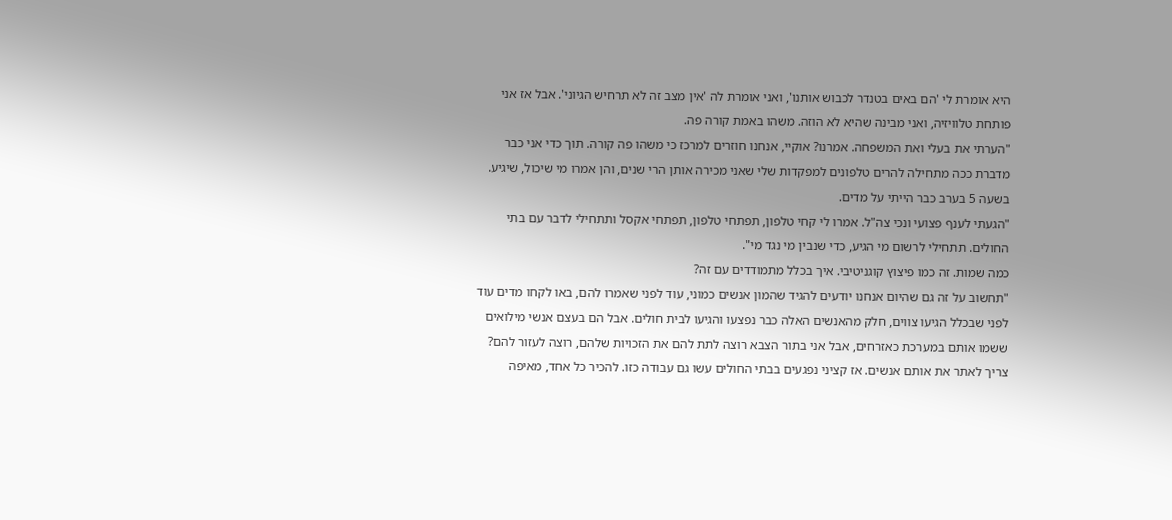היא אומרת לי 'הם באים בטנדר לכבוש אותנו', ואני אומרת לה 'אין מצב זה לא תרחיש הגיוני'. אבל אז אני פותחת טלוויזיה, ואני מבינה שהיא לא הוזה. משהו באמת קורה פה.
"הערתי את בעלי ואת המשפחה. אמרנו? אוקיי, אנחנו חוזרים למרכז כי משהו פה קורה. תוך כדי אני כבר מדברת ככה מתחילה להרים טלפונים למפקדות שלי שאני מכירה אותן הרי שנים, והן אמרו מי שיכול, שיגיע. בשעה 5 בערב כבר הייתי על מדים.
"הגעתי לענף פצועי ונכי צה"ל. אמרו לי קחי טלפון, תפתחי טלפון, תפתחי אקסל ותתחילי לדבר עם בתי החולים. תתחילי לרשום מי הגיע, כדי שנבין מי נגד מי".
כמה שמות. זה כמו פיצוץ קוגניטיבי. איך בכלל מתמודדים עם זה?
"תחשוב על זה גם שהיום אנחנו יודעים להגיד שהמון אנשים כמוני, עוד לפני שאמרו להם, באו לקחו מדים עוד לפני שבכלל הגיעו צווים, חלק מהאנשים האלה כבר נפצעו והגיעו לבית חולים. אבל הם בעצם אנשי מילואים ששמו אותם במערכת כאזרחים, אבל אני בתור הצבא רוצה לתת להם את הזכויות שלהם, רוצה לעזור להם? צריך לאתר את אותם אנשים. אז קציני נפגעים בבתי החולים עשו גם עבודה כזו. להכיר כל אחד, מאיפה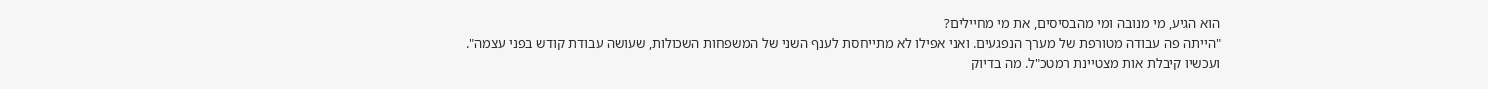הוא הגיע, מי מנובה ומי מהבסיסים, את מי מחיילים?
"הייתה פה עבודה מטורפת של מערך הנפגעים. ואני אפילו לא מתייחסת לענף השני של המשפחות השכולות, שעושה עבודת קודש בפני עצמה".
ועכשיו קיבלת אות מצטיינת רמטכ"ל. מה בדיוק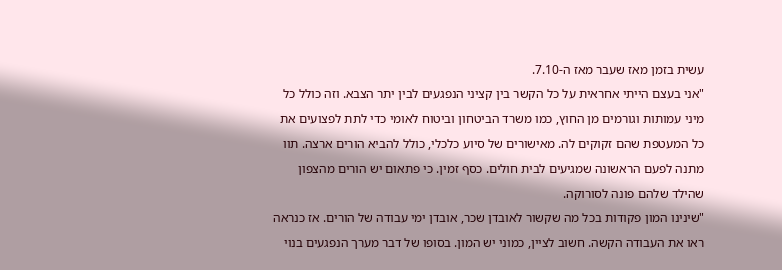עשית בזמן מאז שעבר מאז ה-7.10.
"אני בעצם הייתי אחראית על כל הקשר בין קציני הנפגעים לבין יתר הצבא. וזה כולל כל מיני עמותות וגורמים מן החוץ, כמו משרד הביטחון וביטוח לאומי כדי לתת לפצועים את כל המעטפת שהם זקוקים לה. מאישורים של סיוע כלכלי, כולל להביא הורים ארצה. תוו מתנה לפעם הראשונה שמגיעים לבית חולים. כסף זמין. כי פתאום יש הורים מהצפון שהילד שלהם פונה לסורוקה.
"שינינו המון פקודות בכל מה שקשור לאובדן שכר, אובדן ימי עבודה של הורים. אז כנראה ראו את העבודה הקשה. חשוב לציין, כמוני יש המון. בסופו של דבר מערך הנפגעים בנוי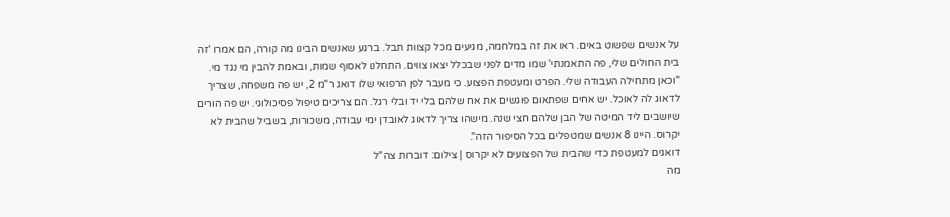על אנשים שפשוט באים. ראו את זה במלחמה, מגיעים מכל קצוות תבל. ברגע שאנשים הבינו מה קורה, הם אמרו 'זה בית החולים שלי, פה התאמנתי' שמו מדים לפני שבכלל יצאו צווים. התחלנו לאסוף שמות, ובאמת להבין מי נגד מי.
"וכאן מתחילה העבודה שלי. הפרט ומעטפת הפצוע. כי מעבר לפן הרפואי שלו דואג ר"מ 2, יש פה משפחה, שצריך לדאוג לה לאוכל. יש אחים שפתאום פוגשים את אח שלהם בלי יד ובלי רגל. הם צריכים טיפול פסיכולוגי. יש פה הורים שיושבים ליד המיטה של הבן שלהם חצי שנה. מישהו צריך לדאוג לאובדן ימי עבודה, משכורות, בשביל שהבית לא יקרוס. היינו 8 אנשים שמטפלים בכל הסיפור הזה".
דואגים למעטפת כדי שהבית של הפצועים לא יקרוס | צילום: דוברות צה"ל
מה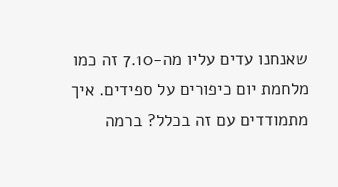שאנחנו עדים עליו מה-7.10 זה כמו מלחמת יום כיפורים על ספידים. איך מתמודדים עם זה בכלל? ברמה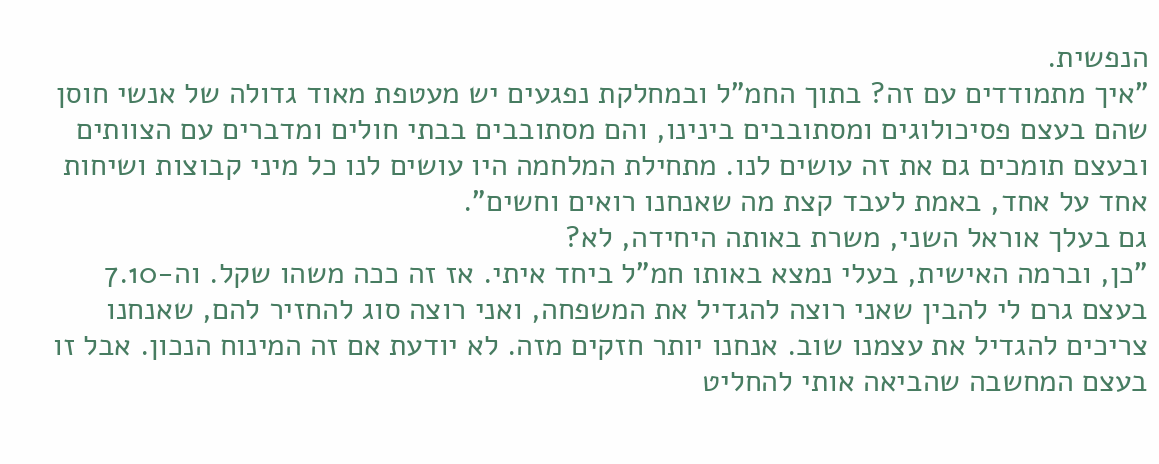הנפשית.
"איך מתמודדים עם זה? בתוך החמ"ל ובמחלקת נפגעים יש מעטפת מאוד גדולה של אנשי חוסן שהם בעצם פסיכולוגים ומסתובבים בינינו, והם מסתובבים בבתי חולים ומדברים עם הצוותים ובעצם תומכים גם את זה עושים לנו. מתחילת המלחמה היו עושים לנו כל מיני קבוצות ושיחות אחד על אחד, באמת לעבד קצת מה שאנחנו רואים וחשים".
גם בעלך אוראל השני, משרת באותה היחידה, לא?
"כן, וברמה האישית, בעלי נמצא באותו חמ"ל ביחד איתי. אז זה ככה משהו שקל. וה-7.10 בעצם גרם לי להבין שאני רוצה להגדיל את המשפחה, ואני רוצה סוג להחזיר להם, שאנחנו צריכים להגדיל את עצמנו שוב. אנחנו יותר חזקים מזה. לא יודעת אם זה המינוח הנכון. אבל זו בעצם המחשבה שהביאה אותי להחליט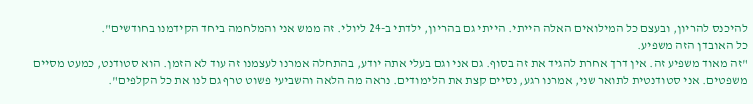להיכנס להריון, ובעצם כל המילואים האלה הייתי. הייתי גם בהריון, ילדתי ב-24 ליולי. זה ממש אני והמלחמה ביחד הקידמנו בחודשים".
כל האובדן הזה משפיע.
"זה מאוד משפיע זה. אין דרך אחרת להגיד את זה בסוף. גם אני וגם בעלי אתה יודע, בהתחלה אמרנו לעצמנו זה עוד לא הזמן. הוא סטודנט, כמעט מסיים משפטים. אני סטודנטית לתואר שני, אמרנו רגע, נסיים קצת את הלימודים. נראה מה הלאה והשביעי פשוט טרף גם לנו את כל הקלפים".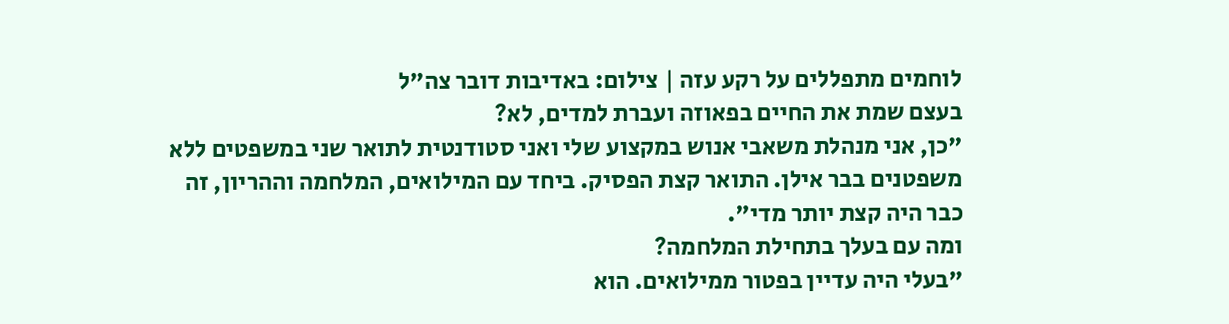לוחמים מתפללים על רקע עזה | צילום: באדיבות דובר צה"ל
בעצם שמת את החיים בפאוזה ועברת למדים, לא?
"כן, אני מנהלת משאבי אנוש במקצוע שלי ואני סטודנטית לתואר שני במשפטים ללא משפטנים בבר אילן. התואר קצת הפסיק. ביחד עם המילואים, המלחמה וההריון, זה כבר היה קצת יותר מדי".
ומה עם בעלך בתחילת המלחמה?
"בעלי היה עדיין בפטור ממילואים. הוא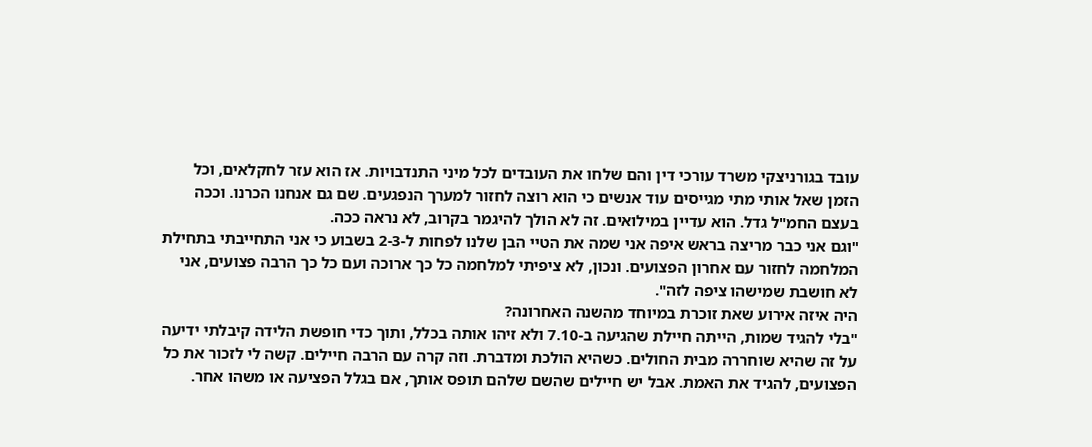עובד בגורניצקי משרד עורכי דין והם שלחו את העובדים לכל מיני התנדבויות. אז הוא עזר לחקלאים, וכל הזמן שאל אותי מתי מגייסים עוד אנשים כי הוא רוצה לחזור למערך הנפגעים. שם גם אנחנו הכרנו. וככה בעצם החמ"ל גדל. הוא עדיין במילואים. זה לא הולך להיגמר בקרוב, לא נראה ככה.
"וגם אני כבר מריצה בראש איפה אני שמה את הטיי הבן שלנו לפחות ל-2-3 בשבוע כי אני התחייבתי בתחילת המלחמה לחזור עם אחרון הפצועים. ונכון, לא ציפיתי למלחמה כל כך ארוכה ועם כל כך הרבה פצועים, אני לא חושבת שמישהו ציפה לזה".
היה איזה אירוע שאת זוכרת במיוחד מהשנה האחרונה?
"בלי להגיד שמות, הייתה חיילת שהגיעה ב-7.10 ולא זיהו אותה בכלל, ותוך כדי חופשת הלידה קיבלתי ידיעה על זה שהיא שוחררה מבית החולים. כשהיא הולכת ומדברת. וזה קרה עם הרבה חיילים. קשה לי לזכור את כל הפצועים, להגיד את האמת. אבל יש חיילים שהשם שלהם תופס אותך, אם בגלל הפציעה או משהו אחר.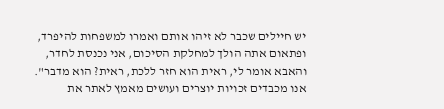יש חיילים שכבר לא זיהו אותם ואמרו למשפחות להיפרד, ופתאום אתה הולך למחלקת הסיכום, אני נכנסת לחדר, והאבא אומר לי, ראית הוא חזר ללכת, ראית? הוא מדבר".
אנו מכבדים זכויות יוצרים ועושים מאמץ לאתר את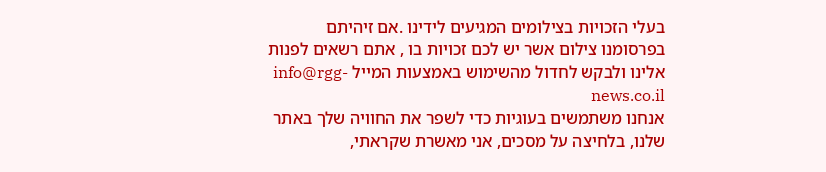בעלי הזכויות בצילומים המגיעים לידינו .אם זיהיתם בפרסומנו צילום אשר יש לכם זכויות בו , אתם רשאים לפנות אלינו ולבקש לחדול מהשימוש באמצעות המייל info@rgg-news.co.il
אנחנו משתמשים בעוגיות כדי לשפר את החוויה שלך באתר שלנו, בלחיצה על מסכים, אני מאשרת שקראתי,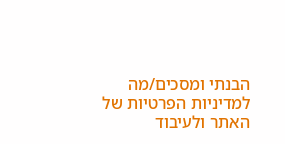הבנתי ומסכים/מה למדיניות הפרטיות של האתר ולעיבוד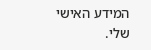המידע האישי שלי.